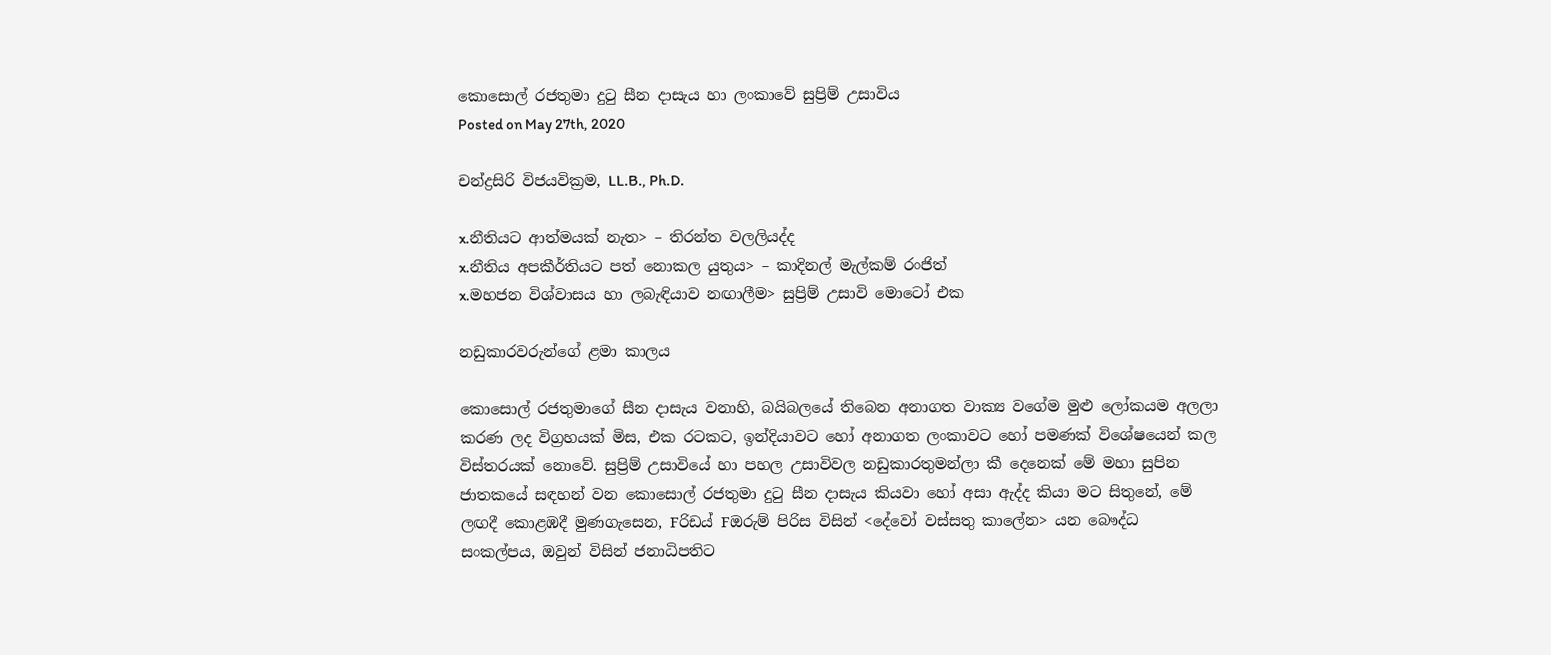කොසොල් රජතුමා දුටු සීන දාසැය හා ලංකාවේ සුප්‍රිම් උසාවිය
Posted on May 27th, 2020

චන්ද්‍රසිරි විජයවික්‍රම, LL.B., Ph.D.

x.නීතියට ආත්මයක් නැත> – තිරන්ත වලලියද්ද
x.නීතිය අපකීර්තියට පත් නොකල යුතුය> – කාදිනල් මැල්කම් රංජිත්
x.මහජන විශ්වාසය හා ලබැඳියාව නඟාලීම> සුප්‍රිම් උසාවි මොටෝ එක

නඩුකාරවරුන්ගේ ළමා කාලය

කොසොල් රජතුමාගේ සීන දාසැය වනාහි, බයිබලයේ තිබෙන අනාගත වාක්‍ය වගේම මුළු ලෝකයම අලලා කරණ ලද විග්‍රහයක් මිස, එක රටකට, ඉන්දියාවට හෝ අනාගත ලංකාවට හෝ පමණක් විශේෂයෙන් කල විස්තරයක් නොවේ. සුප්‍රිම් උසාවියේ හා පහල උසාවිවල නඩුකාරතුමන්ලා කී දෙනෙක් මේ මහා සුපින ජාතකයේ සඳහන් වන කොසොල් රජතුමා දුටු සීන දාසැය කියවා හෝ අසා ඇද්ද කියා මට සිතුනේ, මේ ලඟදී කොළඹදී මුණගැසෙන, Fරිඩය් Fඔරුම් පිරිස විසින් <දේවෝ වස්සතු කාලේන> යන බෞද්‌ධ සංකල්පය, ඔවුන් විසින් ජනාධිපතිට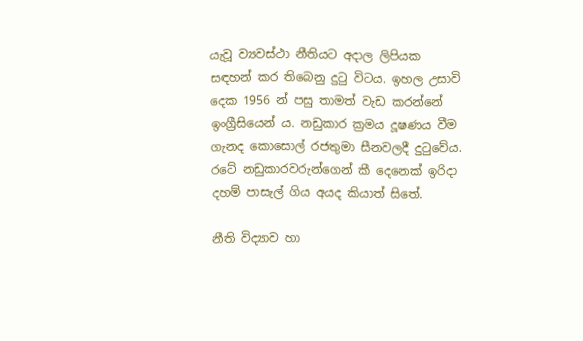යැවූ ව්‍යවස්ථා නීතියට අදාල ලිපියක සඳහන් කර තිබෙනු දුටු විටය. ඉහල උසාවි දෙක 1956 න් පසු තාමත් වැඩ කරන්නේ ඉංග්‍රීසියෙන් ය. නඩුකාර ක්‍රමය දූෂණය වීම ගැනද කොසොල් රජතුමා සීනවලදී දුටුවේය. රටේ නඩුකාරවරුන්ගෙන් කී දෙනෙක් ඉරිදා දහම් පාසැල් ගිය අයද කියාත් සිතේ.

නීති විද්‍යාව හා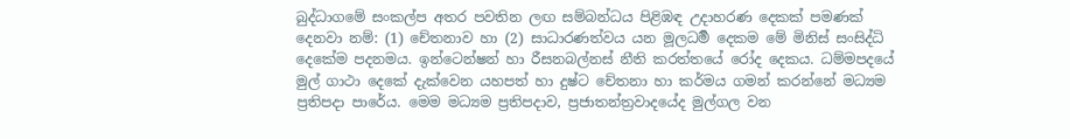බුද්‌ධාගමේ සංකල්ප අතර පවතින ලඟ සම්බන්‌ධය පිළිඹඳ උදාහරණ දෙකක් පමණක් දෙනවා නම්: (1) චේතනාව හා (2) සාධාරණ‌ත්‌වය යන මූලධ‌ර්‍ම දෙකම මේ මිනිස් සංසිද්‌ධි දෙකේම පදනමය. ඉන්ටෙන්ෂන් හා රීසනබල්නස් නීති කරත්තයේ රෝද දෙකය. ධම්මපදයේ මුල් ගාථා දෙකේ දැක්‌වෙන යහපත් හා දුෂ්ට චේතනා හා කර්‌මය ගමන් කරන්නේ මධ්‍යම ප්‍රතිපදා පාරේය. මෙම මධ්‍යම ප්‍රතිපදාව, ප්‍රජාතන්ත්‍රවාදයේද මුල්ගල වන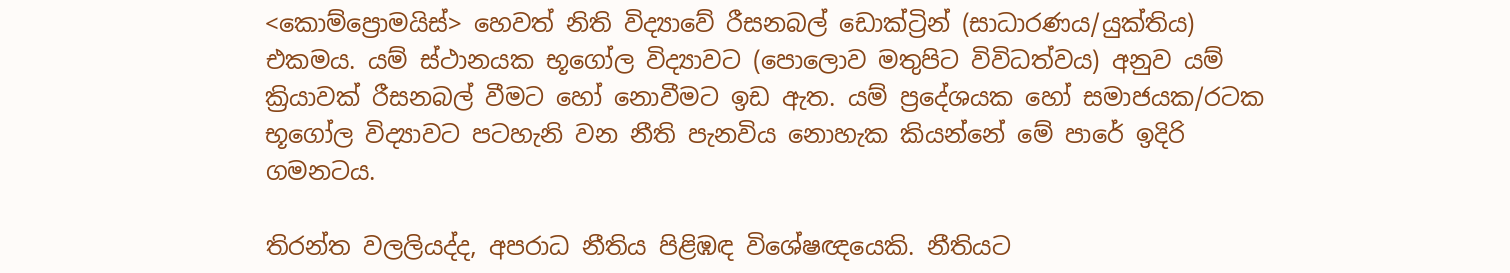<කොම්ප්‍රොමයිස්> හෙවත් නිති විද්‍යාවේ රීසනබල් ඩොක්ට්‍රින් (සාධාරණය/යුක්තිය) එකමය. යම් ස්ථානයක භූගෝල විද්‍යාවට (පොලොව මතුපිට විවිධ‌ත්‌වය) අනුව යම් ක්‍රියාවක් රීසනබල් වීමට හෝ නොවීමට ඉඩ ඇත. යම් ප්‍රදේශයක හෝ සමාජයක/රටක භූගෝල විද්‍යාවට පටහැනි වන නීති පැනවිය නොහැක කියන්නේ මේ පාරේ ඉදිරි ගමනටය.

තිරන්ත වලලියද්ද, අපරාධ නීතිය පිළිඹඳ විශේෂඥයෙකි. නීතියට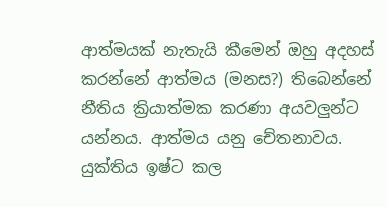ආත්මයක් නැතැයි කීමෙන් ඔහු අදහස් කරන්නේ ආත්මය (මනස?) තිබෙන්නේ නීතිය ක්‍රියාත්මක කරණා අයවලුන්ට යන්නය. ආත්මය යනු චේතනාවය. යුක්තිය ඉෂ්ට කල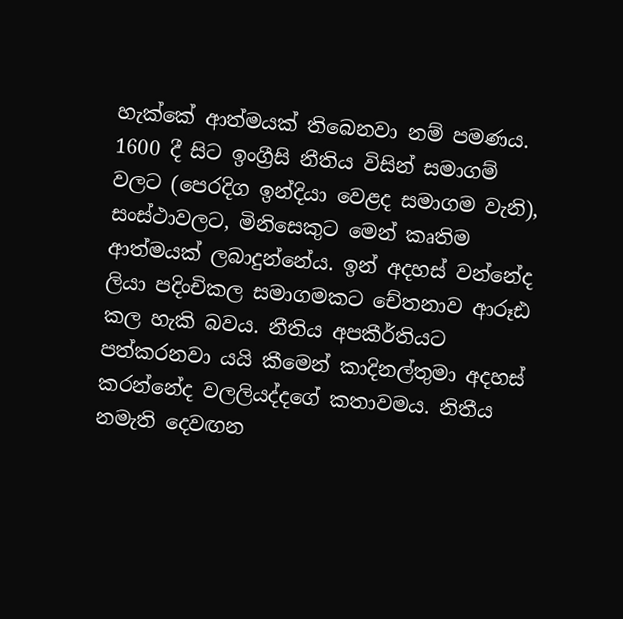හැක්කේ ආත්මයක් තිබෙනවා නම් පමණය. 1600 දී සිට ඉංග්‍රීසි නීතිය විසින් සමාගම් වලට (පෙරදිග ඉන්දියා වෙළද සමාගම වැනි), සංස්ථාවලට, මිනිසෙකුට මෙන් කෘතිම ආත්මයක් ලබාදුන්නේය. ඉන් අදහස් වන්නේද ලියා පදිංචිකල සමාගමකට චේතනාව ආරූඪ කල හැකි බවය. නීතිය අපකීර්තියට පත්කරනවා යයි කීමෙන් කාදිනල්තුමා අදහස් කරන්නේද වලලියද්දගේ කතාවමය. නිතීය නමැති දෙවඟන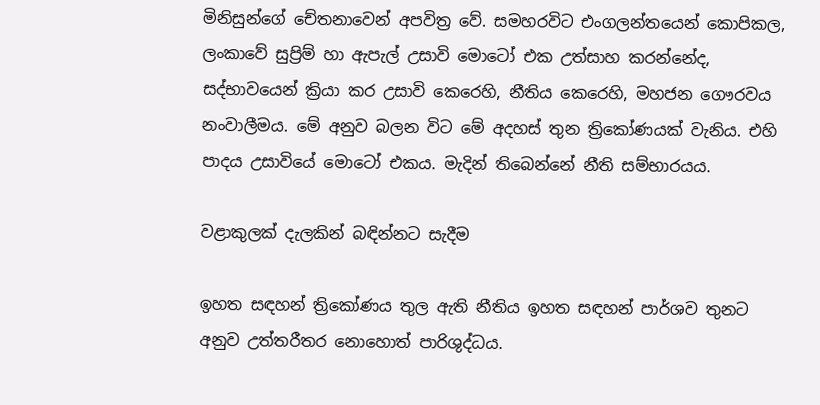මිනිසුන්ගේ චේතනාවෙන් අපවිත්‍ර වේ. සමහරවිට එංගලන්තයෙන් කොපිකල, ලංකාවේ සුප්‍රිම් හා ඇපැල් උසාවි මොටෝ එක උත්සාහ කරන්නේද, සද්භාවයෙන් ක්‍රියා කර උසාවි කෙරෙහි, නීතිය කෙරෙහි, මහජන ගෞරවය නංවාලීමය. මේ අනුව බලන විට මේ අදහස් තුන ත්‍රිකෝණයක් වැනිය. එහි පාදය උසාවියේ මොටෝ එකය. මැදින් තිබෙන්නේ නීති සම්භාරයය.

වළාකුලක් දැලකින් බඳින්නට සැදීම

ඉහත සඳහන් ත්‍රිකෝණය තුල ඇති නීතිය ඉහත සඳහන් පාර්‌ශව තුනට අනුව උත්තරීතර නොහොත් පාරිශුද්‌ධය.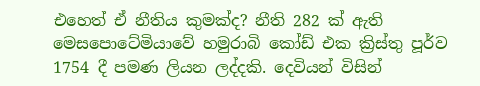එහෙත් ඒ නීතිය කුමක්ද? නීති 282 ක් ඇති මෙසපොටේමියාවේ හමුරාබි කෝඩ් එක ක්‍රිස්තු පූර්‌ව 1754 දී පමණ ලියන ලද්දකි. දෙවියන් විසින්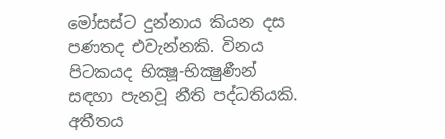මෝසස්ට දුන්නාය කියන දස පණතද එවැන්නකි. විනය පිටකයද භික්‍ෂූ-භික්‍ෂුණීන් සඳහා පැනවූ නීති පද්‌ධතියකි. අතීතය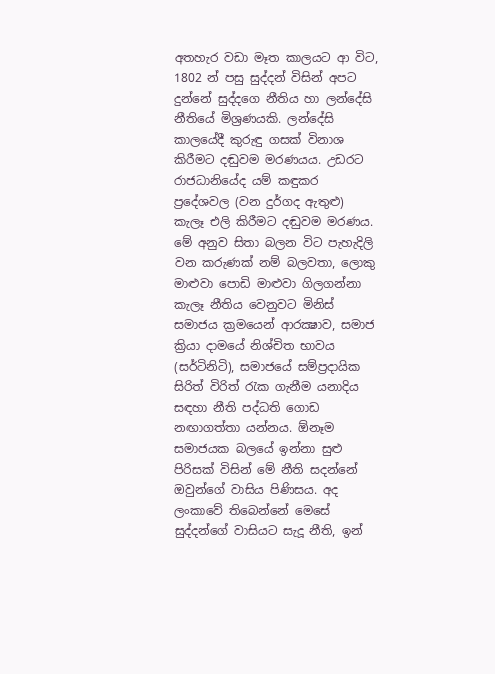අතහැර වඩා මෑත කාලයට ආ විට, 1802 න් පසු සුද්දන් විසින් අපට දුන්නේ සුද්දගෙ නීතිය හා ලන්දේසි නීතියේ මිශ්‍රණයකි. ලන්දේසි කාලයේදී කුරුඳු ගසක් විනාශ කිරීමට දඬුවම මරණයය. උඩරට රාජධානියේද යම් කඳුකර ප්‍රදේශවල (වන දුර්‌ගද ඇතුළු) කැලෑ එලි කිරීමට දඬුවම මරණය. මේ අනුව සිතා බලන විට පැහැදිලි වන කරුණක් නම් බලවතා, ලොකු මාළුවා පොඩි මාළුවා ගිලගන්නා කැලෑ නීතිය වෙනුවට මිනිස් සමාජය ක්‍රමයෙන් ආරක්‍ෂාව, සමාජ ක්‍රියා දාමයේ නිශ්චිත භාවය (සර්ටිනිටි), සමාජයේ සම්ප්‍රදායික සිරිත් විරිත් රැක ගැනීම යනාදිය සඳහා නීති පද්‌ධති ගොඩ නඟාගත්තා යන්නය. ඕනෑම සමාජයක බලයේ ඉන්නා සුළු පිරිසක් විසින් මේ නීති සදන්නේ ඔවුන්ගේ වාසිය පිණිසය. අද ලංකාවේ තිබෙන්නේ මෙසේ සුද්දන්ගේ වාසියට සැදූ නීති, ඉන්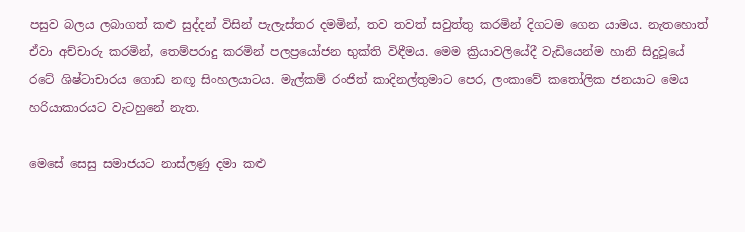පසුව බලය ලබාගත් කළු සුද්දන් විසින් පැලැස්තර දමමින්, තව තවත් සවුත්තු කරමින් දිගටම ගෙන යාමය. නැතහොත් ඒවා අච්චාරු කරමින්, තෙම්පරාදු කරමින් පලප්‍රයෝජන භුක්ති විඳීමය. මෙම ක්‍රියාවලියේදී වැඩියෙන්ම හානි සිදුවූයේ රටේ ශිෂ්ටාචාරය ගොඩ නඟූ සිංහලයාටය. මැල්කම් රංජිත් කාදිනල්තුමාට පෙර, ලංකාවේ කතෝලික ජනයාට මෙය හරියාකාරයට වැටහුනේ නැත.

මෙසේ සෙසු සමාජයට නාස්ලණු දමා කළු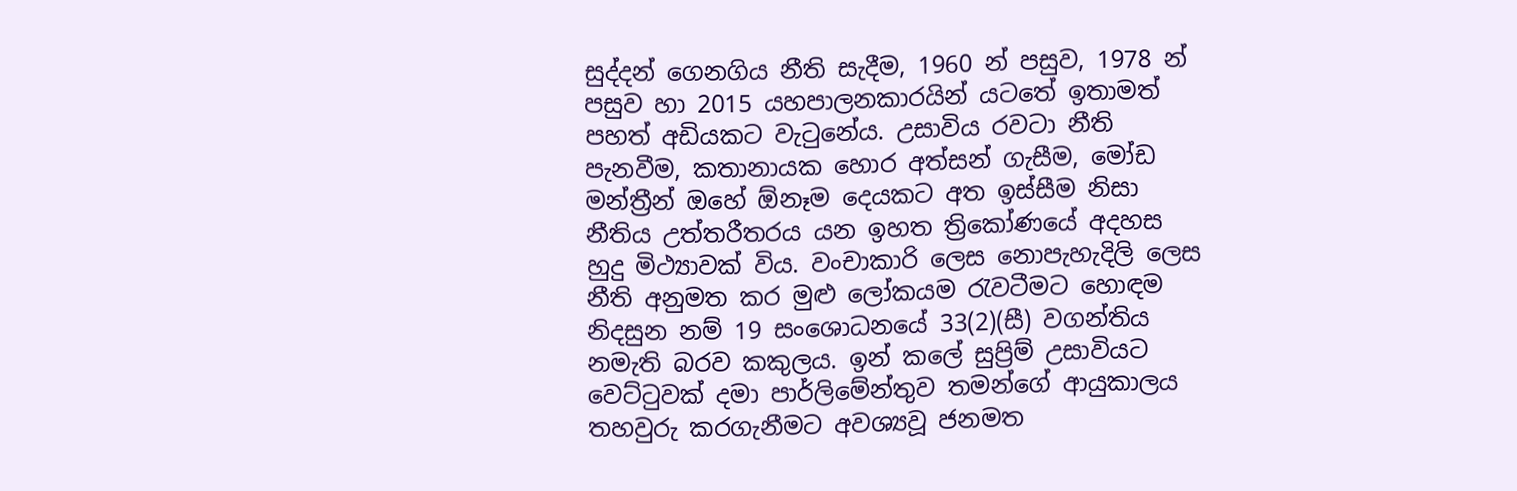සුද්දන් ගෙනගිය නීති සැදීම, 1960 න් පසුව, 1978 න් පසුව හා 2015 යහපාලනකාරයින් යටතේ ඉතාමත් පහත් අඩියකට වැටුනේය. උසාවිය රවටා නීති පැනවීම, කතානායක හොර අත්සන් ගැසීම, මෝඩ මන්ත්‍රීන් ඔහේ ඕනෑම දෙයකට අත ඉස්සීම නිසා නීතිය උත්තරීතරය යන ඉහත ත්‍රිකෝණයේ අදහස හුදු මිථ්‍යාවක් විය. වංචාකාරි ලෙස නොපැහැදිලි ලෙස නීති අනුමත කර මුළු ලෝකයම රැවටීමට හොඳම නිදසුන නම් 19 සංශොධනයේ 33(2)(සී) වගන්තිය නමැති බරව කකුලය. ඉන් කලේ සුප්‍රිම් උසාවියට වෙට්ටුවක් දමා පාර්ලිමේන්තුව තමන්ගේ ආයුකාලය තහවුරු කරගැනීමට අවශ්‍යවූ ජනමත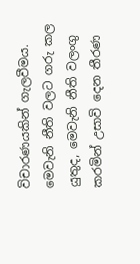විචාරණයකින් ගැලවීමය. මෙවැනි නීති වලට ගරු කල යුතුද, මෙවැනි නීති වලංගු කරමින් උසාවි දෙන තීරණ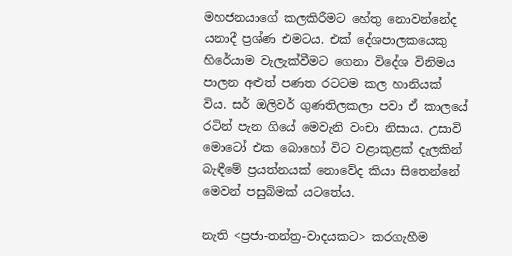මහජනයාගේ කලකිරීමට හේතු නොවන්නේද යනාදී ප්‍රශ්ණ එමටය. එක් දේශපාලකයෙකු හිරේයාම වැලැක්‌වීමට ගෙනා විදේශ විනිමය පාලන අළුත් පණත රටටම කල හානියක් විය. සර් ඔලිවර් ගුණතිලකලා පවා ඒ කාලයේ රටින් පැන ගියේ මෙවැනි වංචා නිසාය. උසාවි මොටෝ එක බොහෝ විට වළාකුළක් දැලකින් බැඳීමේ ප්‍රයත්නයක් නොවේද කියා සිතෙන්නේ මෙවන් පසුබිමක් යටතේය.

නැති <ප්‍රජා-තන්ත්‍ර-වාදයකට> කරගැහීම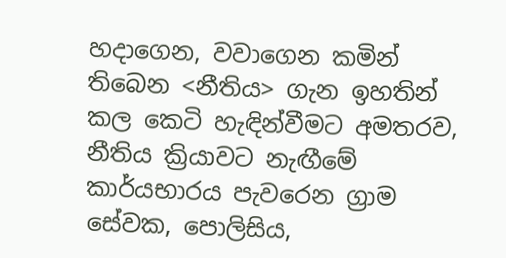හදාගෙන, වවාගෙන කමින් තිබෙන <නීතිය> ගැන ඉහතින් කල කෙටි හැඳින්‌වීමට අමතරව, නීතිය ක්‍රියාවට නැඟීමේ කාර්යභාරය පැවරෙන ග්‍රාම සේවක, පොලිසිය,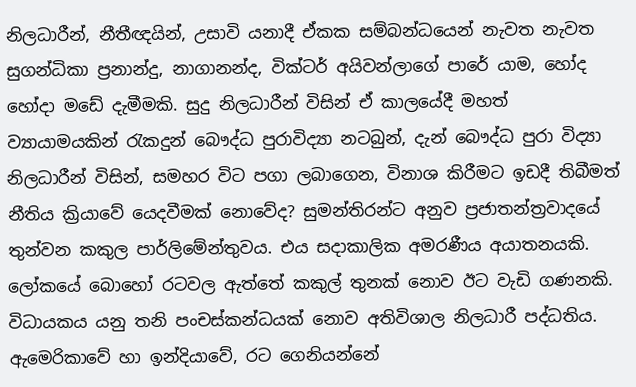නිලධාරීන්, නීතීඥයින්, උසාවි යනාදී ඒකක සම්බන්‌ධයෙන් නැවත නැවත සුගන්‌ධිකා ප්‍රනාන්දු, නාගානන්ද, වික්ටර් අයිවන්ලාගේ පාරේ යාම, හෝද හෝදා මඩේ දැමීමකි. සුදු නිලධාරීන් විසින් ඒ කාලයේදී මහත් ව්‍යායාමයකින් රැකදුන් බෞද්‌ධ පුරාවිද්‍යා නටබුන්, දැන් බෞද්‌ධ පුරා විද්‍යා නිලධාරීන් විසින්, සමහර විට පගා ලබාගෙන, විනාශ කිරීමට ඉඩදී තිබීමත් නීතිය ක්‍රියාවේ යෙදවීමක් නොවේද? සුමන්තිරන්ට අනුව ප්‍රජාතන්ත්‍රවාදයේ තුන්වන කකුල පාර්ලිමේන්තුවය. එය සදාකාලික අමරණීය අයාතනයකි. ලෝකයේ බොහෝ රටවල ඇත්තේ කකුල් තුනක් නොව ඊට වැඩි ගණනකි. විධායකය යනු තනි පංචස්කන්‌ධයක් නොව අතිවිශාල නිලධාරී පද්‌ධතිය. ඇමෙරිකාවේ හා ඉන්දියාවේ, රට ගෙනියන්නේ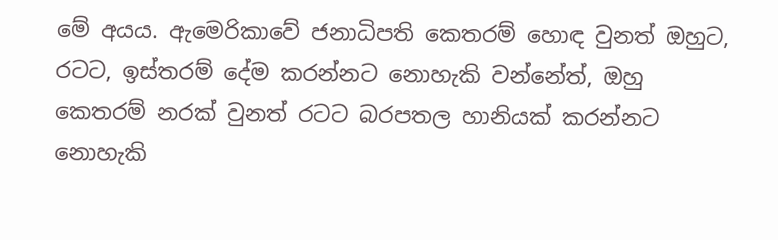මේ අයය. ඇමෙරිකාවේ ජනාධිපති කෙතරම් හොඳ වුනත් ඔහුට, රටට, ඉස්තරම් දේම කරන්නට නොහැකි වන්නේත්, ඔහු කෙතරම් නරක් වුනත් රටට බරපතල හානියක් කරන්නට නොහැකි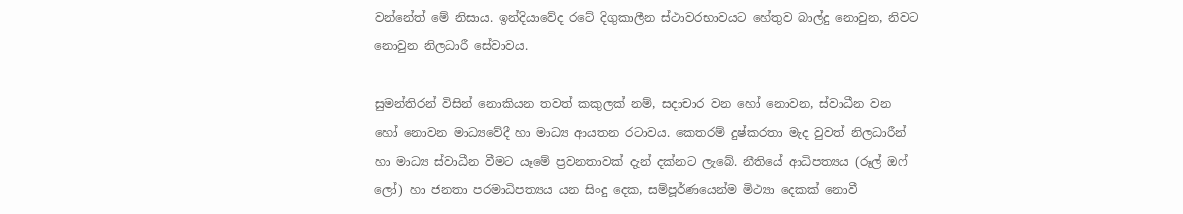වන්නේත් මේ නිසාය. ඉන්දි‌යාවේද රටේ දිගුකාලීන ස්ථාවරභාවයට හේතුව බාල්දු නොවුන, නිවට නොවුන නිලධාරී සේවාවය.

සුමන්තිරන් විසින් නොකියන තවත් කකුලක් නම්, සදාචාර වන හෝ නොවන, ස්වාධීන වන හෝ නොවන මාධ්‍යවේදී හා මාධ්‍ය ආයතන රටාවය. කෙතරම් දුෂ්කරතා මැද වුවත් නිලධාරීන් හා මාධ්‍ය ස්වාධීන වීමට යෑමේ ප්‍රවනතාවක් දැන් දක්නට ලැබේ. නීතියේ ආධිපත්‍යය (රූල් ඔෆ් ලෝ) හා ජනතා පරමාධිපත්‍යය යන සිංදු දෙක, සම්පූර්‌ණයෙන්ම මිථ්‍යා දෙකක් නොවී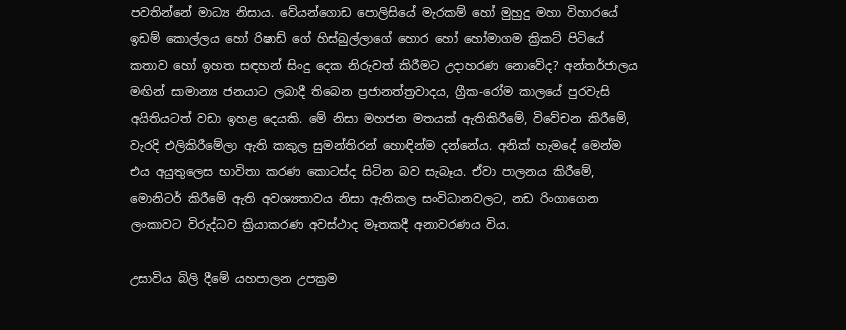පවතින්නේ මාධ්‍ය නිසාය. වේයන්ගොඩ පොලිසියේ මැරකම් හෝ මුහුදු මහා විහාරයේ ඉඩම් කොල්ලය හෝ රිෂාඩ් ගේ හිස්බුල්ලාගේ හොර හෝ හෝමාගම ක්‍රිකට් පිටියේ කතාව හෝ ඉහත සඳහන් සිංදු දෙක නිරුවත් කිරීමට උදාහරණ නොවේද? අන්තර්‌ජාලය මඟින් සාමාන්‍ය ජනයාට ලබාදී තිබෙන ප්‍රජානත්ත්‍රවාදය, ග්‍රීක-රෝම කාලයේ පුරවැසි අයිතියටත් වඩා ඉහළ දෙයකි. මේ නිසා මහජන මතයක් ඇතිකිරීමේ, විවේචන කිරීමේ, වැරදි එලිකිරීමේලා ඇති කකුල සුමන්තිරන් හොඳින්ම දන්නේය. අනික් හැමදේ මෙන්ම එය අයුතුලෙස භාවිතා කරණ කොටස්ද සිටින බව සැබෑය. ඒවා පාලනය කිරීමේ, මොනිටර් කිරීමේ ඇති අවශ්‍යතාවය නිසා ඇතිකල සංවිධානවලට, නඩ රිංගාගෙන ලංකාවට විරුද්‌ධව ක්‍රියාකරණ අවස්ථාද මෑතකදී අනාවරණය විය.

උසාවිය බිලි දීමේ යහපාලන උපක්‍රම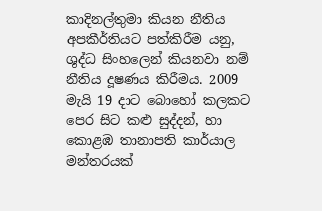කාදිනල්තුමා කියන නීතිය අපකීර්තියට පත්කිරීම යනු, ශුද්‌ධ සිංහලෙන් කියනවා නම් නීතිය දූෂණය කිරීමය. 2009 මැයි 19 දාට බොහෝ කලකට පෙර සිට කළු සුද්දන්, හා කොළඹ තානාපති කාර්‌යාල මන්තරයක්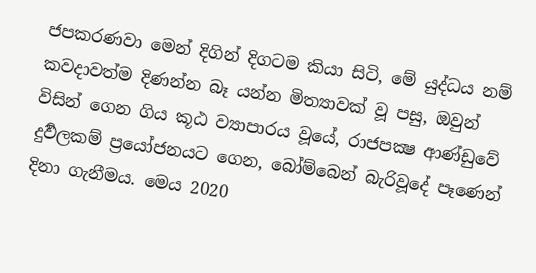ජපකරණවා මෙන් දිගින් දිගටම කියා සිටි, මේ යුද්‌ධය නම් කවදාවත්ම දිණන්න බෑ යන්න මිත්‍යාවක් වූ පසු, ඔවුන් විසින් ගෙන ගිය කූඨ ව්‍යාපාරය වූයේ, රාජපක්‍ෂ ආණ්ඩුවේ දුර්‍වලකම් ප්‍රයෝජනයට ගෙන, බෝම්බෙන් බැරිවූදේ පෑණෙන් දිනා ගැනීමය. මෙය 2020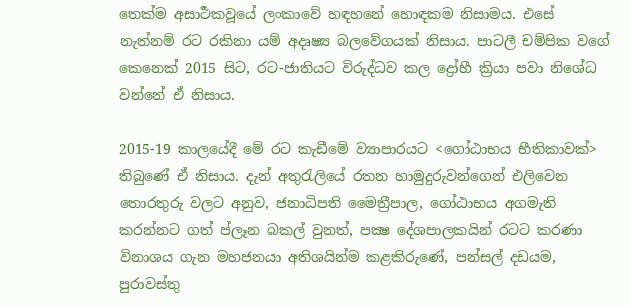තෙක්ම අසාර්‍ථකවූයේ ලංකාවේ හඳහනේ හොඳකම නිසාමය. එසේ නැත්නම් රට රකිනා යම් අදෘෂ්‍ය බලවේගයක් නිසාය. පාටලී චම්පික වගේ කෙනෙක් 2015 සිට, රට-ජාතියට විරුද්‌ධව කල ද්‍රෝහී ක්‍රියා පවා නිශේධ වන්නේ ඒ නිසාය.

2015-19 කාලයේදී මේ රට කැඩීමේ ව්‍යාපාරයට <ගෝඨාභය භීතිකාවක්> තිබුණේ ඒ නිසාය. දැන් අතුරැලියේ රතන හාමුදුරුවන්ගෙන් එලිවෙන තොරතුරු වලට අනුව, ජනාධිපති මෛත්‍රීපාල, ගෝඨාභය අගමැති කරන්නට ගත් ප්ලෑන බකල් වුනත්, පක්‍ෂ දේශපාලකයින් රටට කරණා විනාශය ගැන මහජනයා අතිශයින්ම කළකිරුණේ, පන්සල් දඩයම, පුරාවස්තු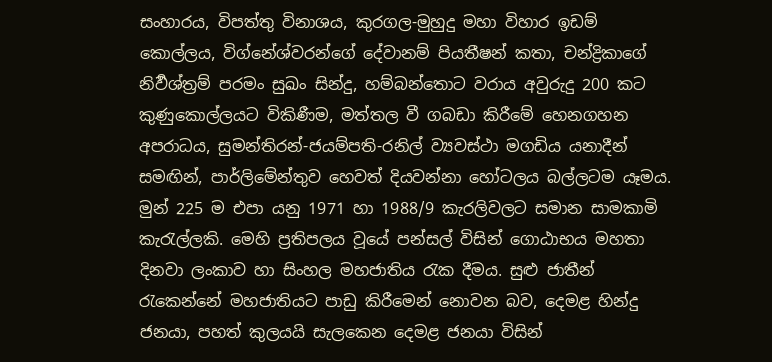සංහාරය, විපත්තු විනාශය, කුරගල-මුහුදු මහා විහාර ඉඩම් කොල්ලය, විග්නේශ්වරන්ගේ දේවානම් පියතීෂන් කතා, චන්ද්‍රිකාගේ නිර්‍වශ්ත්‍රම් පරමං සුඛං සින්දු, හම්බන්තොට වරාය අවුරුදු 200 කට කුණුකොල්ලයට විකිණීම, මත්තල වී ගබඩා කිරීමේ හෙනගහන අපරාධය, සුමන්තිරන්-ජයම්පති-රනිල් ව්‍යවස්ථා මගඩිය යනාදීන් සමඟින්, පාර්ලිමේන්තුව හෙවත් දියවන්නා හෝටලය බල්ලටම යෑමය. මුන් 225 ම එපා යනු 1971 හා 1988/9 කැරලිවලට සමාන සාමකාමි කැරැල්ලකි. මෙහි ප්‍රතිපලය වූයේ පන්සල් විසින් ගොඨාභය මහතා දිනවා ලංකාව හා සිංහල මහජාතිය රැක දීමය. සුළු ජාතීන් රැකෙන්නේ මහජාතියට පාඩු කිරීමෙන් නොවන බව, දෙමළ හින්‌දු ජනයා, පහත් කුලයයි සැලකෙන දෙමළ ජනයා විසින්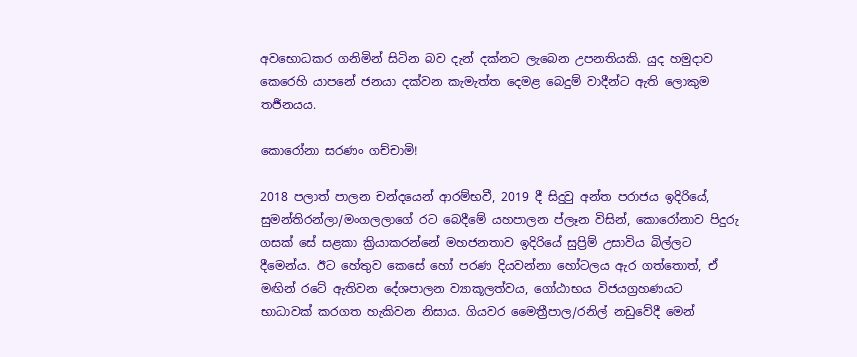අවභොධකර ගනිමින් සිටින බව දැන් දක්නට ලැබෙන උපනතියකි. යුද හමුදාව කෙරෙහි යාපනේ ජනයා දක්වන කැමැත්ත දෙමළ බෙදුම් වාදීන්ට ඇති ලොකුම තර්‍ජනයය.

කොරෝනා සරණං ගච්චාමි!

2018 පලාත් පාලන චන්‌දයෙන් ආරම්භවී, 2019 දී සිදුවු අන්ත පරාජය ඉදිරියේ, සුමන්තිරන්ලා/මංගලලාගේ රට බෙදීමේ යහපාලන ප්ලෑන විසින්, කොරෝනාව පිදුරු ගසක් සේ සළකා ක්‍රියාකරන්නේ මහජනතාව ඉදිරියේ සුප්‍රිම් උසාවිය බිල්ලට දීමෙන්‌ය. ඊට හේතුව කෙසේ හෝ පරණ දියවන්නා හෝටලය ඇර ගත්තොත්, ඒ මඟින් රටේ ඇතිවන දේශපාලන ව්‍යාකූලත්‌වය, ගෝඨාභය විජයග්‍රහණයට භාධාවක් කරගත හැකිවන නිසාය. ගියවර මෛත්‍රීපාල/රනිල් නඩුවේදී මෙන්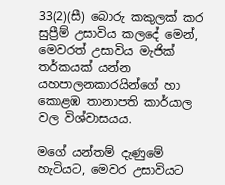33(2)(සී) බොරු කකුලක් කර සුප්‍රීම් උසාවිය කලදේ මෙන්, මෙවරත් උසාවිය මැජික් තර්‌කයක් යන්න යහපාලනකාරයින්ගේ හා කොළඹ තානාපති කාර්‌යාල වල විශ්වාසයය.

මගේ යන්තම් දැණුමේ හැටියට, මෙවර උසාවියට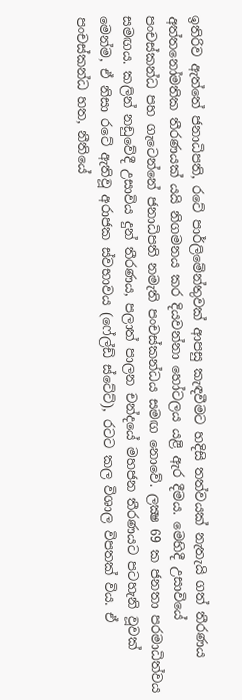ඉතිරිව ඇත්තේ ජනාධිපති, රටේ පාර්ලිමේන්තුවක් ආපසු කැඳවීමට හදිසි තත්‌වයක් නැතැයි ගත් තීරණය අත්තනෝමතික තීරණයක් යයි නිගමනය කර දියවන්නා හෝටලය යළි ඇර දීමය. මෙහිදී උසාවියේ පංචස්කන්‌ධ පහ ගැටෙන්නේ ජනාධිපති නමැති පංචස්කන්‌ධය සමඟ නොවේ. ලක්‍ෂ 69 ක ජනතා පරමාධිත්‌වය සමඟය. කලින් නඩුවේදී උසාවිය දුන් තීරණය, පලාත් පාලන චන්දයේ මහජන තීරණයට පටහැනි වූවක් මෙන්ම, ඒ නිසා රටේ ඇතිවූ අරාජක ස්වභාවය (ෆේල්ඩ් ස්ටේට්), රටට කල විශාල විපතක් විය. ඒ පංචස්කන්‌ධ හත, නීතියේ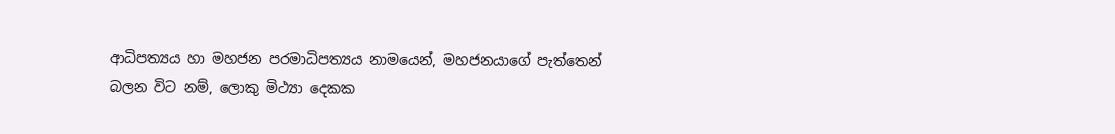ආධිපත්‍යය හා මහජන පරමාධිපත්‍යය නාමයෙන්, මහජනයාගේ පැත්තෙන් බලන විට නම්, ලොකු මිථ්‍යා දෙකක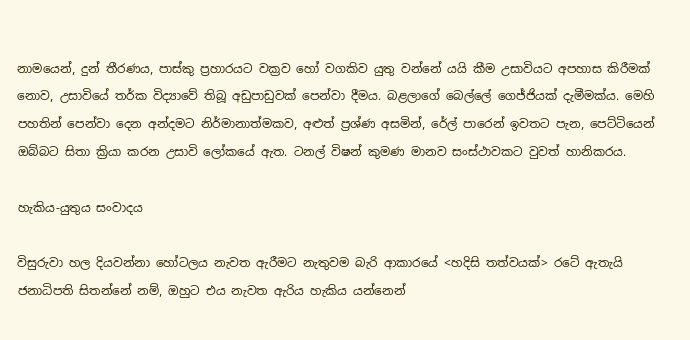නාමයෙන්, දුන් තීරණය, පාස්කු ප්‍රහාරයට වක්‍රව හෝ වගකිව යුතු වන්නේ යයි කීම උසාවියට අපහාස කිරීමක් නොව, උසාවියේ ත‌ර්‌ක විද්‍යාවේ තිබූ අඩුපාඩුවක් පෙන්‌වා දීමය. බළලාගේ බෙල්ලේ ගෙජ්ජියක් දැමීමක්‌ය. මෙහි පහතින් පෙන්‌වා දෙන අන්දමට නිර්‌මානාත්මකව, අළුත් ප්‍රශ්ණ අසමින්, රේල් පාරෙන් ඉවතට පැන, පෙට්ටියෙන් ඔබ්බට සිතා ක්‍රියා කරන උසාවි ලෝකයේ ඇත. ටනල් විෂන් කුමණ මානව සංස්ථාවකට වුවත් හානිකරය.

හැකිය-යුතුය සංවාදය

විසුරුවා හල දියවන්නා හෝටලය නැවත ඇරීමට නැතුවම බැරි ආකාරයේ <හදිසි තත්‌වයක්> රටේ ඇතැයි ජනාධිපති සිතන්නේ නම්, ඔහුට එය නැවත ඇරිය හැකිය යන්නෙන්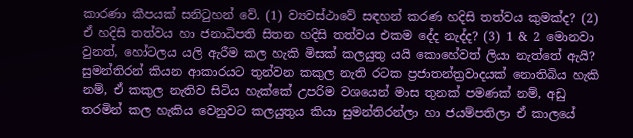කාරණා කීපයක් සනිටුහන් වේ. (1) ව්‍යවස්ථාවේ සඳහන් කරණ හදිසි තත්‌වය කුමක්ද? (2) ඒ හදිසි තත්‌වය හා ජනාධිපති සිතන හදිසි තත්‌වය එකම දේද නැද්ද? (3) 1 & 2 මොනවා වුනත්, හෝටලය යලි ඇරීම කල හැකි මිසක් කලයුතු යයි කොහේවත් ලියා නැත්තේ ඇයි? සුමන්තිරන් කියන ආකාරයට තුන්වන කකුල නැති රටක ප්‍රජාතන්ත්‍රවාදයක් නොතිබිය හැකි නම්, ඒ කකුල නැතිව සිටිය හැක්කේ උපරිම වශයෙන් මාස තුනක් පමණක් නම්, අඩු තරමින් කල හැකිය වෙනුවට කලයුතුය කියා සුමන්තිරන්ලා හා ජයම්පතිලා ඒ කාලයේ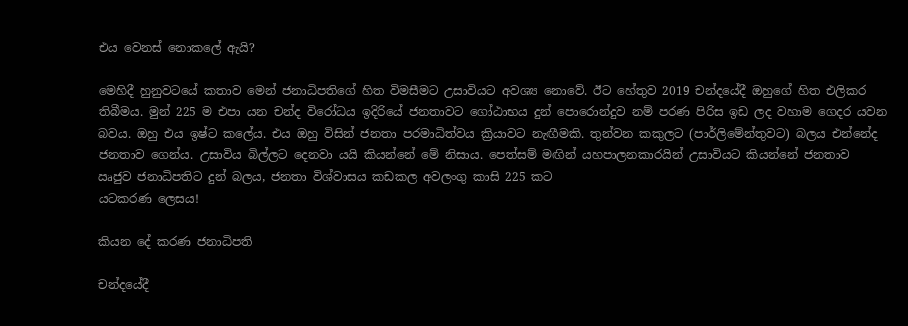එය වෙනස් නොකලේ ඇයි?

මෙහිදී හුනුවටයේ කතාව මෙන් ජනාධිපතිගේ හිත විමසීමට උසාවියට අවශ්‍ය නොවේ. ඊට හේතුව 2019 චන්දයේදී ඔහුගේ හිත එලිකර තිබීමය. මුන් 225 ම එපා යන චන්ද විරෝධය ඉදිරියේ ජනතාවට ගෝඨාභය දුන් පොරොන්‌දුව නම් පරණ පිරිස ඉඩ ලද වහාම ගෙදර යවන බවය. ඔහු එය ඉෂ්ට කලේය. එය ඔහු විසින් ජනතා පරමාධිත්‌වය ක්‍රියාවට නැඟීමකි. තුන්වන කකුලට (පාර්ලිමේන්තුවට) බලය එන්නේද ජනතාව ගෙන්‌ය. උසාවිය බිල්ලට දෙනවා යයි කියන්නේ මේ නිසාය. පෙත්සම් මඟින් යහපාලනකාරයින් උසාවියට කියන්නේ ජනතාව ඍජුව ජනාධිපතිට දුන් බලය, ජනතා විශ්වාසය කඩකල අවලංගු කාසි 225 කට
යටකරණ ලෙසය!

කියන දේ කරණ ජනාධිපති

චන්දයේදී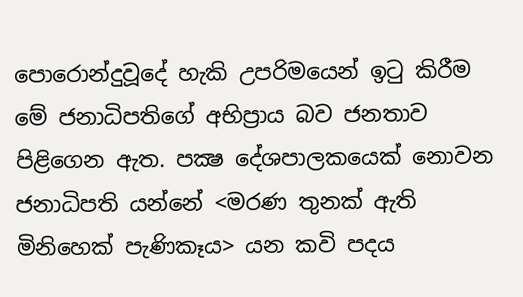පොරොන්‌දුවූදේ හැකි උපරිමයෙන් ඉටු කිරීම මේ ජනාධිපතිගේ අභිප්‍රාය බව ජනතාව පිළිගෙන ඇත. පක්‍ෂ දේශපාලකයෙක් නොවන ජනාධිපති යන්නේ <මරණ තුනක් ඇති මිනිහෙක් පැණිකෑය> යන කවි පදය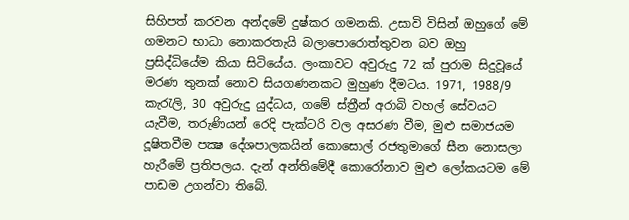සිහිපත් කරවන අන්දමේ දුෂ්කර ගමනකි. උසාවි විසින් ඔහුගේ මේ ගමනට භාධා නොකරතැයි බලාපොරොත්තුවන බව ඔහු ප්‍රසිද්‌ධියේම කියා සිටියේය. ලංකාවට අවුරුදු 72 ක් පුරාම සිදුවූයේ මරණ තුනක් නොව සියගණනකට මුහුණ දීමටය. 1971, 1988/9 කැරැලි, 30 අවුරුදු යුද්‌ධය, ගමේ ස්ත්‍රීන් අරාබි වහල් සේවයට යැවීම, තරුණියන් රෙදි පැක්ටරි වල අසරණ වීම, මුළු සමාජයම දූෂිතවීම පක්‍ෂ දේශපාලකයින් කොසොල් රජතුමාගේ සීන නොසලා හැරීමේ ප්‍රතිපලය. දැන් අන්තිමේදී කොරෝනාව මුළු ලෝකයටම මේ පාඩම උගන්‌වා තිබේ.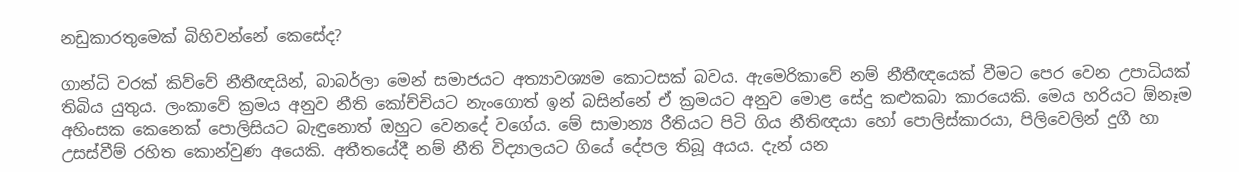නඩුකාරතුමෙක් බිහිවන්නේ කෙසේද?

ගාන්‌ධි වරක් කිව්වේ නීතීඥයින්, බාබර්ලා මෙන් සමාජයට අත්‍යාවශ්‍යම කොටසක් බවය. ඇමෙරිකාවේ නම් නීතී‌ඥයෙක් වීමට පෙර වෙන උපාධියක් තිබිය යුතුය. ලංකාවේ ක්‍රමය අනුව නීති කෝච්චියට නැංගොත් ඉන් බසින්නේ ඒ ක්‍රමයට අනුව මොළ සේදු කළුකබා කාරයෙකි. මෙය හරියට ඕනෑම අහිංසක කෙනෙක් පොලිසියට බැඳුනොත් ඔහුට වෙනදේ වගේය. මේ සාමාන්‍ය රීතියට පිටි ගිය නීතිඥයා හෝ පොලිස්කාරයා, පිලිවෙලින් දුගී හා උසස්වීම් රහිත කොන්‌වුණ අයෙකි. අතීතයේදී නම් නීති විද්‍යාලයට ගියේ දේපල තිබූ අයය. දැන් යන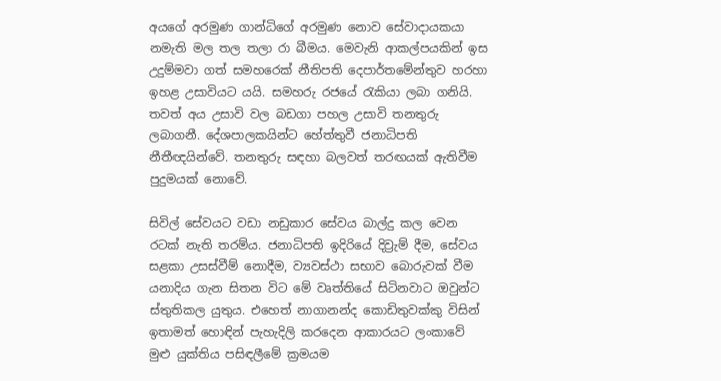අයගේ අරමුණ ගාන්‌ධිගේ අරමුණ නොව සේවාදායකයා නමැති මල තල තලා රා බීමය. මෙවැනි ආකල්පයකින් ඉස උදුම්මවා ගත් සමහරෙක් නීතිපති දෙපාර්‌තමේන්තුව හරහා ඉහළ උසාවියට යයි. සමහරු රජයේ රැකියා ලබා ගනියි. තවත් අය උසාවි වල බඩගා පහල උසාවි තනතුරු ලබාගනී. දේශපාලකයින්ට හේත්තුවී ජනාධිපති නීතීඥයින්වේ. තනතුරු සඳහා බලවත් තරඟයක් ඇතිවීම පුදුමයක් නොවේ.

සිවිල් සේවයට වඩා නඩුකාර සේවය බාල්දු කල වෙන රටක් නැති තරම්‌ය. ජනාධිපති ඉදිරියේ දිව්‍ර‌ැම් දීම, සේවය සළකා උසස්වීම් නොදීම, ව්‍යවස්ථා සභාව බොරුවක් වීම යනාදිය ගැන සිතන විට මේ වෘත්තියේ සිටිනවාට ඔවුන්ට ස්තුතිකල යුතුය. එහෙත් නාගානන්ද කොඩිතුවක්කු විසින් ඉතාමත් හොඳින් පැහැදිලි කරදෙන ආකාරයට ලංකාවේ මුළු යුක්තිය පසිඳලීමේ ක්‍රමයම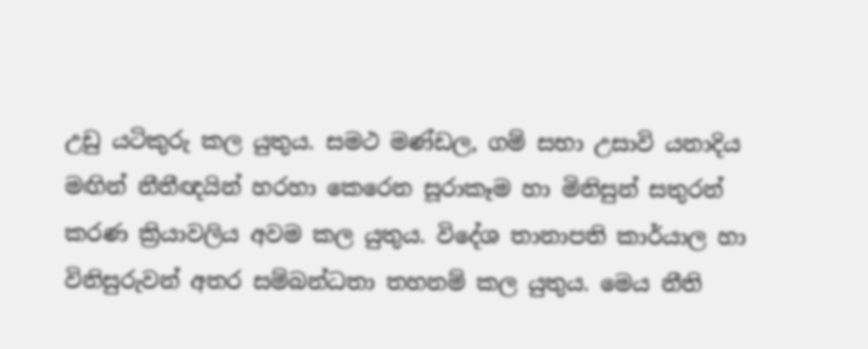උඩු යටිකුරු කල යුතුය. සමථ මණ්ඩල, ගම් සභා උසාවි යනාදිය මඟින් නීතීඥයින් හරහා කෙරෙන සූරාකෑම හා මිනිසුන් සතුරන් කරණ ක්‍රියාවලිය අවම කල යුතුය. විදේශ තානාපති කාර්‌යාල හා විනිසුරුවන් අතර සම්බන්‌ධතා තහනම් කල යුතුය. මෙය නීති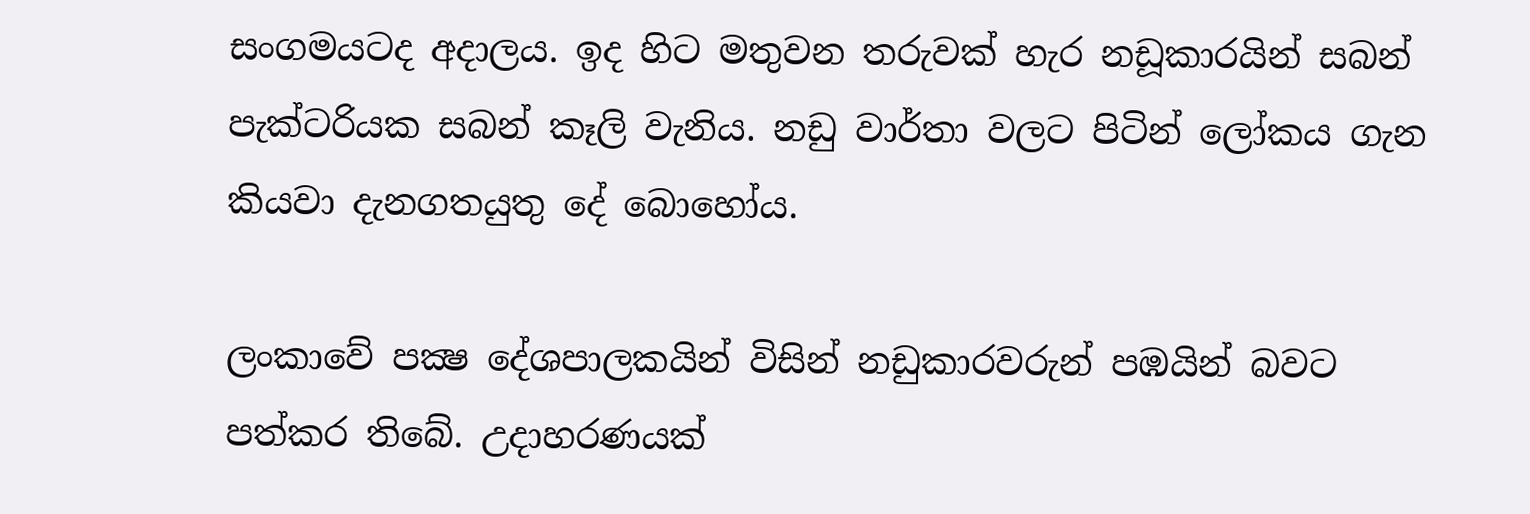සංගමයටද අදාලය. ඉද හිට මතුවන තරුවක් හැර නඩූකාරයින් සබන් පැක්ටරියක සබන් කෑලි වැනිය. නඩු වාර්‌තා වලට පිටින් ලෝකය ගැන කියවා දැනගතයුතු දේ බොහෝය.

ලංකාවේ පක්‍ෂ දේශපාලකයින් විසින් නඩුකාරවරුන් පඹයින් බවට පත්කර තිබේ. උදාහරණයක්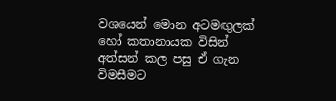වශයෙන් මොන අටමඟුලක් හෝ කතානායක විසින් අත්සන් කල පසු ඒ ගැන විමසීමට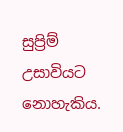සුප්‍රිම් උසාවියට නොහැකිය.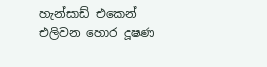හැන්සාඩ් එකෙන් එලිවන හොර දූෂණ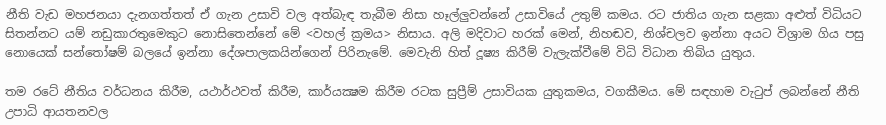නීති වැඩ මහජනයා දැනගත්තත් ඒ ගැන උසාවි වල අත්බැඳ තැබීම නිසා හෑල්ලුවන්නේ උසාවියේ උතුම් කමය. රට ජාතිය ගැන සළකා අළුත් විධියට සිතන්නට යම් නඩුකාරතුමෙකුට නොසිතෙන්නේ මේ <වහල් ක්‍රමය> නිසාය. අලි මදිවාට හරක් මෙන්, නිහඬව, නිශ්චලව ඉන්නා අයට විශ්‍රාම ගිය පසු නොයෙක් සන්තෝෂම් බලයේ ඉන්නා දේශපාලකයින්ගෙන් පිරිනැමේ. මෙවැනි හිත් දූෂ්‍ය කිරීම් වැලැක්‌වීමේ විධි විධාන තිබිය යුතුය.

තම රටේ නීතිය වර්‌ධනය කිරීම, යථාර්‌ථවත් කිරීම, කාර්යක්‍ෂම කිරීම රටක සුප්‍රීම් උසාවියක යුතුකමය, වගකීමය. මේ සඳහාම වැටුප් ලබන්නේ නීති උපාධි ආයතනවල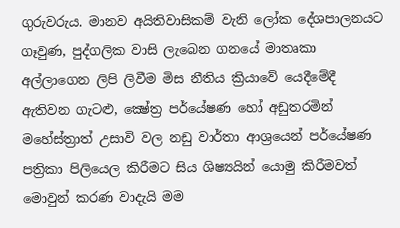ගුරුවරුය. මානව අයිතිවාසිකම් වැනි ලෝක දේශපාලනයට ගෑවුණ, පුද්ගලික වාසි ලැබෙන ගනයේ මාතෘකා අල්ලාගෙන ලිපි ලිවීම මිස නීතිය ක්‍රියාවේ යෙදීමේදී ඇතිවන ගැටළු, ක්‍ෂේත්‍ර පර්යේෂණ හෝ අඩුතරමින් මහේස්ත්‍රාත් උසාවි වල නඩු වාර්තා ආශ්‍රයෙන් පර්යේෂණ පත්‍රිකා පිලියෙල කිරීමට සිය ශිෂ්‍යයින් යොමු කිරීමවත් මොවුන් කරණ වාදැයි මම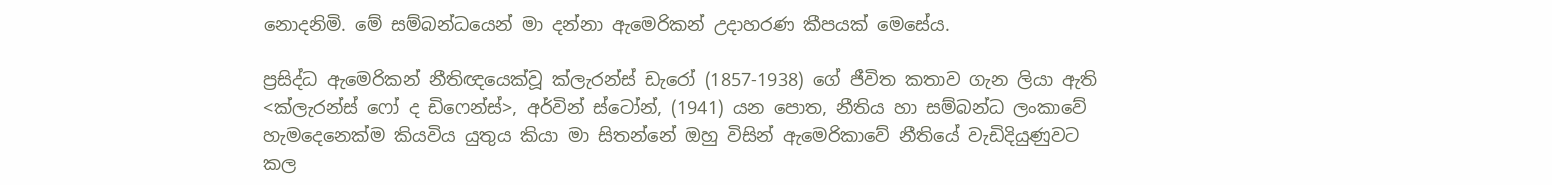නොදනිමි. මේ සම්බන්‌ධයෙන් මා දන්නා ඇමෙරිකන් උදාහරණ කීපයක් මෙසේය.

ප්‍රසිද්‌ධ ඇමෙරිකන් නීති‌ඥයෙක්‌වූ ක්ලැරන්ස් ඩැරෝ (1857-1938) ගේ ජීවිත කතාව ගැන ලියා ඇති <ක්ලැරන්ස් ෆෝ ද ඩිෆෙන්ස්>, අර්වින් ස්ටෝන්, (1941) යන පොත, නීතිය හා සම්බන්‌ධ ලංකාවේ හැමදෙනෙක්ම කියවිය යුතුය කියා මා සිතන්නේ ඔහු විසින් ඇමෙරිකාවේ නීතියේ වැඩිදියුණුවට කල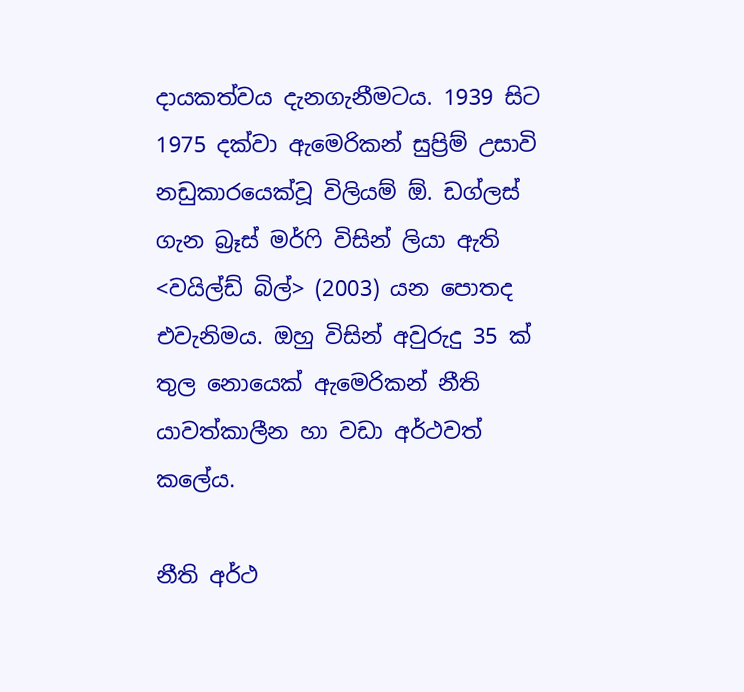දායකත්‌වය දැනගැනීමටය. 1939 සිට 1975 දක්වා ඇමෙරිකන් සුප්‍රිම් උසාවි නඩුකාරයෙක්‌වූ විලියම් ඕ. ඩග්ලස් ගැන බ්‍ර‌ෑස් මර්ෆි විසින් ලියා ඇති <වයිල්ඩ් බිල්> (2003) යන පොතද එවැනිමය. ඔහු විසින් අවුරුදු 35 ක් තුල නොයෙක් ඇමෙරිකන් නීති යාවත්කාලීන හා වඩා අර්‌ථවත් කලේය.

නීති අර්‌ථ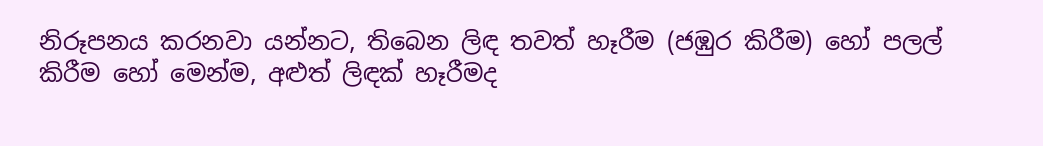නිරූපනය කරනවා යන්නට, තිබෙන ලිඳ තවත් හෑරීම (ජඹුර කිරීම) හෝ පලල් කිරීම හෝ මෙන්ම, අළුත් ලිඳක් හෑරීමද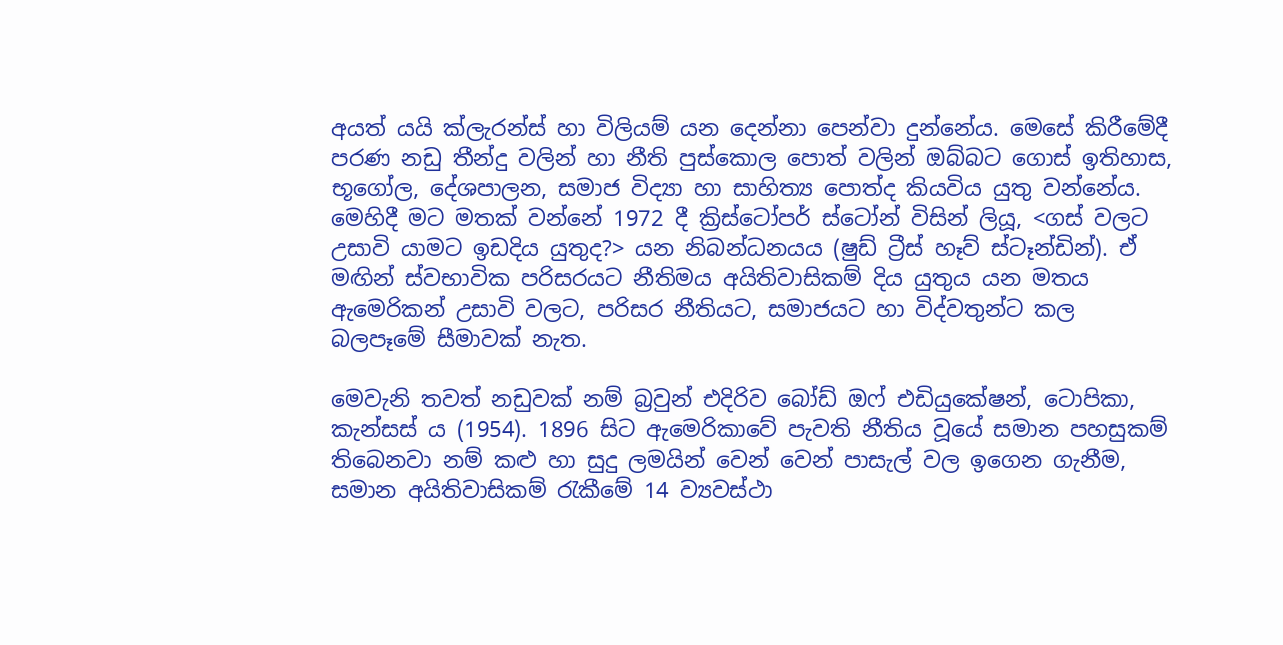අයත් යයි ක්ලැරන්ස් හා විලියම් යන දෙන්නා පෙන්‌වා දුන්නේය. මෙසේ කිරීමේදී පරණ නඩු තීන්‌දු වලින් හා නීති පුස්කොල පොත් වලින් ඔබ්බට ගොස් ඉතිහාස, භූගෝල, දේශපාලන, සමාජ විද්‍යා හා සාහිත්‍ය පොත්ද කියවිය යුතු වන්නේය. මෙහිදී මට මතක් වන්නේ 1972 දී ක්‍රිස්ටෝපර් ස්ටෝන් විසින් ලියූ, <ගස් වලට උසාවි යාමට ඉඩදිය යුතුද?> යන නිබන්‌ධනයය (ෂුඩ් ට්‍රීස් හෑව් ස්ටෑන්ඩින්). ඒ මඟින් ස්වභාවික පරිසරයට නීතිමය අයිතිවාසිකම් දිය යුතුය යන මතය ඇමෙරිකන් උසාවි වලට, පරිසර නීතියට, සමාජයට හා විද්‌වතුන්ට කල බලපෑමේ සීමාවක් නැත.

මෙවැනි තවත් නඩුවක් නම් බ්‍රවුන් එදිරිව බෝඩ් ඔෆ් එඩියුකේෂන්, ටොපිකා, කැන්සස් ය (1954). 1896 සිට ඇමෙරිකාවේ පැවති නීතිය වූයේ සමාන පහසුකම් තිබෙනවා නම් කළු හා සුදු ලමයින් වෙන් වෙන් පාසැල් වල ඉගෙන ගැනීම, සමාන අයිතිවාසිකම් රැකීමේ 14 ව්‍යවස්ථා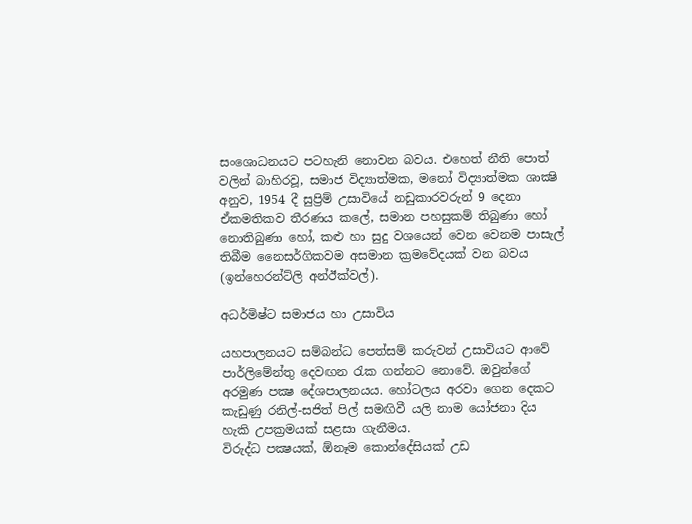සංශොධනයට පටහැනි නොවන බවය. එහෙත් නීති පොත් වලින් බාහිරවූ, සමාජ විද්‍යාත්මක, මනෝ විද්‍යාත්මක ශාක්‍ෂි අනුව, 1954 දී සුප්‍රිම් උසාවියේ නඩුකාරවරුන් 9 දෙනා ඒකමතිකව තීරණය කලේ, සමාන පහසුකම් තිබුණා හෝ නොතිබුණා හෝ, කළු හා සුදු වශයෙන් වෙන වෙනම පාසැල් තිබීම නෛසර්‌ගිකවම අසමාන ක්‍රමවේදයක් වන බවය (ඉන්හෙරන්ට්ලි අන්‌ඊක්වල්).

අධර්මිෂ්ට සමාජය හා උසාවිය

යහපාලනයට සම්බන්‌ධ පෙත්සම් කරුවන් උසාවියට ආවේ පාර්ලිමේන්තු දෙවඟන රැක ගන්නට නොවේ. ඔවුන්ගේ අරමුණ පක්‍ෂ දේශපාලනයය. හෝටලය අරවා ගෙන දෙකට කැඩුණු රනිල්-සජිත් පිල් සමඟිවී යලි නාම යෝජනා දිය හැකි උපක්‍රමයක් සළසා ගැනීමය.
විරුද්‌ධ පක්‍ෂයක්, ඕනෑම කොන්දේසියක් උඩ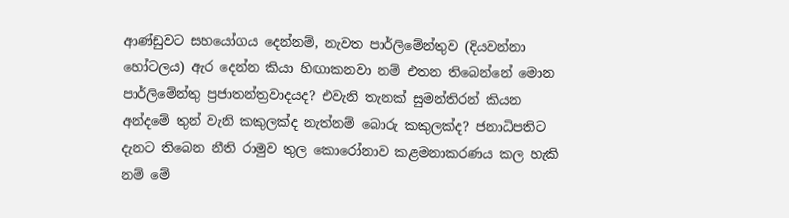ආණ්ඩුවට සහයෝගය දෙන්නම්, නැවත පාර්ලිමේන්තුව (දියවන්නා හෝටලය) ඇර දෙන්න කියා හිඟාකනවා නම් එතන තිබෙන්නේ මොන පාර්ලිමේන්තු ප්‍රජාතන්ත්‍රවාදයද? එවැනි තැනක් සුමන්තිරන් කියන අන්දමේ තුන් වැනි කකුලක්ද නැත්නම් බොරු කකුලක්ද? ජනාධිපතිට දැනට තිබෙන නීති රාමුව තුල කොරෝනාව කළමනාකරණය කල හැකි නම් මේ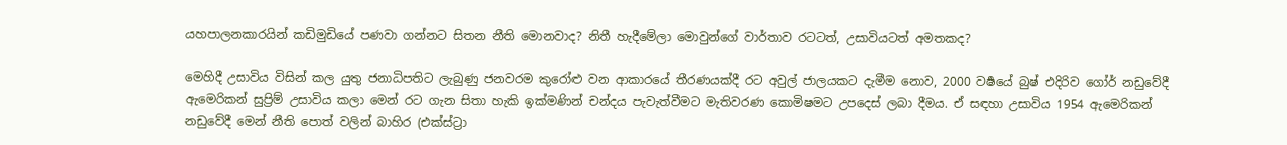යහපාලනකාරයින් කඩිමුඩියේ පණවා ගන්නට සිතන නීති මොනවාද? නිතී හැදීමේලා මොවුන්ගේ වාර්‌තාව රටටත්, උසාවියටත් අමතකද?

මෙහිදී උසාවිය විසින් කල යුතු ජනාධිපතිට ලැබුණු ජනවරම කුරෝළු වන ආකාරයේ තීරණයක්දී රට අවුල් ජාලයකට දැමීම නොව, 2000 වර්‍ෂයේ බුෂ් එදිරිව ගෝර් නඩුවේදී ඇමෙරිකන් සුප්‍රිම් උසාවිය කලා මෙන් රට ගැන සිතා හැකි ඉක්මණින් චන්දය පැවැත්‌වීමට මැතිවරණ කොමිෂමට උපදෙස් ලබා දීමය. ඒ සඳහා උසාවිය 1954 ඇමෙරිකන් නඩුවේදී මෙන් නීති පොත් වලින් බාහිර (එක්ස්ට්‍රා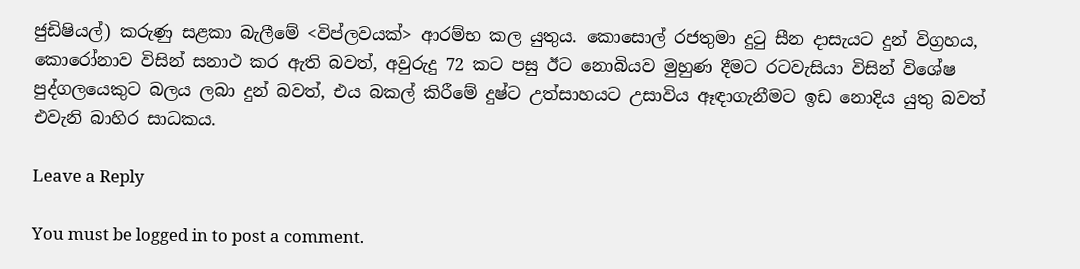ජුඩිෂියල්) කරුණු සළකා බැලීමේ <විප්ලවයක්> ආරම්භ කල යුතුය. කොසොල් රජතුමා දුටු සීන දාසැයට දුන් විග්‍රහය, කොරෝනාව විසින් සනාථ කර ඇති බවත්, අවුරුදු 72 කට පසු ඊට නොබියව මුහුණ දීමට රටවැසියා විසින් විශේෂ පුද්ගලයෙකුට බලය ලබා දුන් බවත්, එය බකල් කිරීමේ දුෂ්ට උත්සාහයට උසාවිය ඈඳාගැනීමට ඉඩ නොදිය යුතු බවත් එවැනි බාහිර සාධකය.

Leave a Reply

You must be logged in to post a comment.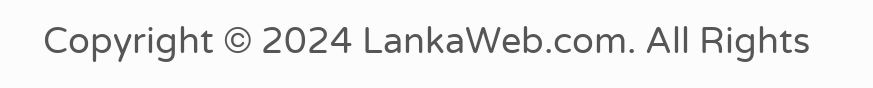Copyright © 2024 LankaWeb.com. All Rights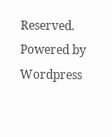Reserved. Powered by Wordpress